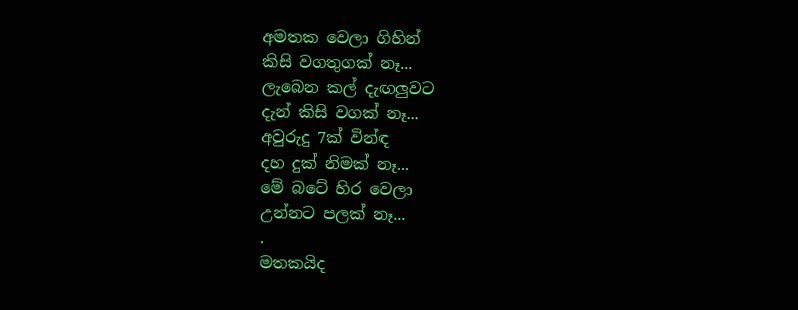අමතක වෙලා ගිහින්
කිසි වගතුගක් නෑ...
ලැබෙන කල් දැඟලුවට
දැන් කිසි වගක් නෑ...
අවුරුදු 7ක් වින්ඳ
දහ දුක් නිමක් නෑ...
මේ බටේ හිර වෙලා
උන්නට පලක් නෑ...
.
මතකයිද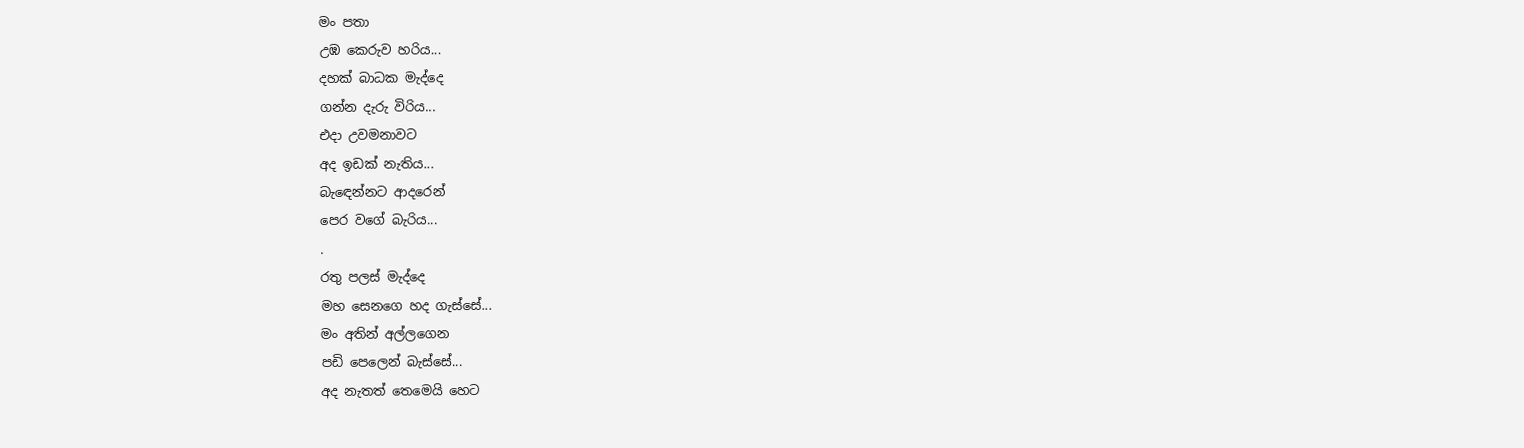මං පතා
උඹ කෙරුව හරිය...
දහක් බාධක මැද්දෙ
ගන්න දැරු විරිය...
එදා උවමනාවට
අද ඉඩක් නැතිය...
බැඳෙන්නට ආදරෙන්
පෙර වගේ බැරිය...
.
රතු පලස් මැද්දෙ
මහ සෙනගෙ හද ගැස්සේ...
මං අතින් අල්ලගෙන
පඩි පෙලෙන් බැස්සේ...
අද නැතත් තෙමෙයි හෙට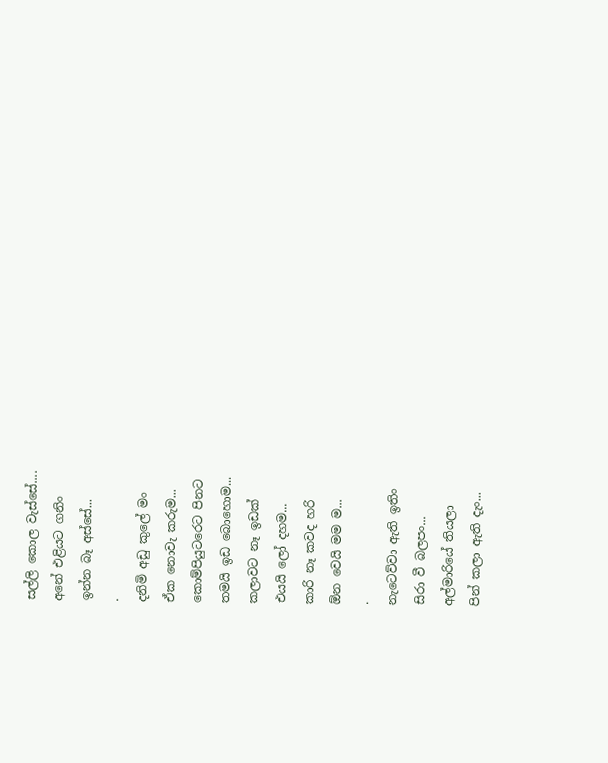සල්ලි කොල වැස්සේ....
අනේ එළියට ගනිං
ඉන්න බෑ අස්සේ...
.
දනිමි අඩු කුලේ මං
ඒක නොවැ කරුම...
කොම්පියුටරෙට පිනට
තමයි ඉඩ බොහොම...
කලාවට නෑ ඉඩක්
එයයි ලෝ දහම...
කාරි නෑ කවද හරි
ඕන වෙයි මම ම...
.
නැටෙව්වා ඇති ඉතිං
සිරා වී බලපං...
අල්මාරියේ තියලා
පින් කලා ඇති දැං...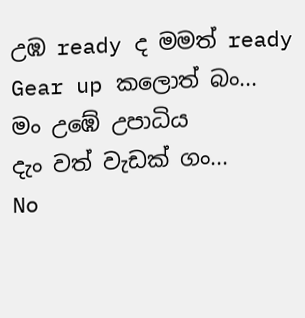උඹ ready ද මමත් ready
Gear up කලොත් බං...
මං උඹේ උපාධිය
දැං වත් වැඩක් ගං...
No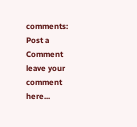comments:
Post a Comment
leave your comment here...